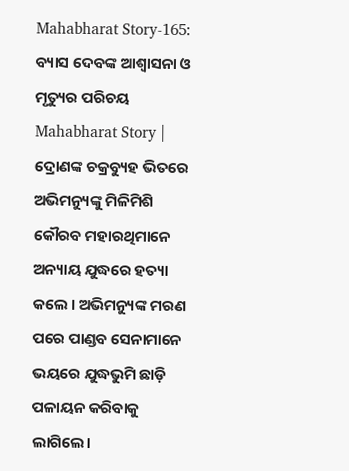Mahabharat Story-165: ବ୍ୟାସ ଦେବଙ୍କ ଆଶ୍ୱାସନା ଓ ମୃତ୍ୟୁର ପରିଚୟ
Mahabharat Story | ଦ୍ରୋଣଙ୍କ ଚକ୍ରବ୍ୟୁହ ଭିତରେ ଅଭିମନ୍ୟୁଙ୍କୁ ମିଳିମିଶି କୌରବ ମହାରଥିମାନେ ଅନ୍ୟାୟ ଯୁଦ୍ଧରେ ହତ୍ୟା କଲେ । ଅଭିମନ୍ୟୁଙ୍କ ମରଣ ପରେ ପାଣ୍ଡବ ସେନାମାନେ ଭୟରେ ଯୁଦ୍ଧଭୁମି ଛାଡ଼ି ପଳାୟନ କରିବାକୁ ଲାଗିଲେ।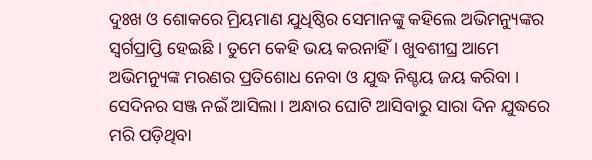ଦୁଃଖ ଓ ଶୋକରେ ମ୍ରିୟମାଣ ଯୁଧିଷ୍ଠିର ସେମାନଙ୍କୁ କହିଲେ ଅଭିମନ୍ୟୁଙ୍କର ସ୍ୱର୍ଗପ୍ରାପ୍ତି ହେଇଛି । ତୁମେ କେହି ଭୟ କରନାହିଁ । ଖୁବଶୀଘ୍ର ଆମେ ଅଭିମନ୍ୟୁଙ୍କ ମରଣର ପ୍ରତିଶୋଧ ନେବା ଓ ଯୁଦ୍ଧ ନିଶ୍ଚୟ ଜୟ କରିବା ।
ସେଦିନର ସଞ୍ଜ ନଇଁ ଆସିଲା । ଅନ୍ଧାର ଘୋଟି ଆସିବାରୁ ସାରା ଦିନ ଯୁଦ୍ଧରେ ମରି ପଡ଼ିଥିବା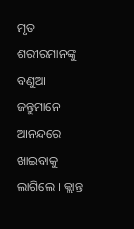ମୃତ ଶରୀରମାନଙ୍କୁ ବଣୁଆ ଜନ୍ତୁମାନେ ଆନନ୍ଦରେ ଖାଇବାକୁ ଲାଗିଲେ । କ୍ଲାନ୍ତ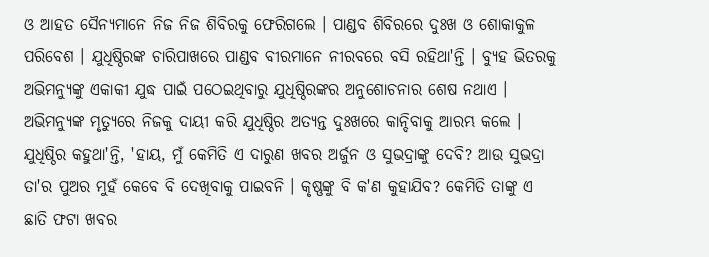ଓ ଆହତ ସୈନ୍ୟମାନେ ନିଜ ନିଜ ଶିବିରକୁ ଫେରିଗଲେ । ପାଣ୍ଡବ ଶିବିରରେ ଦୁଃଖ ଓ ଶୋକାକୁଳ ପରିବେଶ । ଯୁଧିଷ୍ଠିରଙ୍କ ଚାରିପାଖରେ ପାଣ୍ଡବ ବୀରମାନେ ନୀରବରେ ବସି ରହିଥା'ନ୍ତି । ବ୍ୟୁହ ଭିତରକୁ ଅଭିମନ୍ୟୁଙ୍କୁ ଏକାକୀ ଯୁଦ୍ଧ ପାଇଁ ପଠେଇଥିବାରୁ ଯୁଧିଷ୍ଠିରଙ୍କର ଅନୁଶୋଚନାର ଶେଷ ନଥାଏ । ଅଭିମନ୍ୟୁଙ୍କ ମୃତ୍ୟୁରେ ନିଜକୁ ଦାୟୀ କରି ଯୁଧିଷ୍ଠିର ଅତ୍ୟନ୍ତ ଦୁଃଖରେ କାନ୍ଦିବାକୁ ଆରମ୍ଭ କଲେ ।
ଯୁଧିଷ୍ଠିର କହୁଥା'ନ୍ତି, 'ହାୟ, ମୁଁ କେମିତି ଏ ଦାରୁଣ ଖବର ଅର୍ଜୁନ ଓ ସୁଭଦ୍ରାଙ୍କୁ ଦେବି? ଆଉ ସୁଭଦ୍ରା ତା'ର ପୁଅର ମୁହଁ କେବେ ବି ଦେଖିବାକୁ ପାଇବନି । କୃଷ୍ଣଙ୍କୁ ବି କ'ଣ କୁହାଯିବ? କେମିତି ତାଙ୍କୁ ଏ ଛାତି ଫଟା ଖବର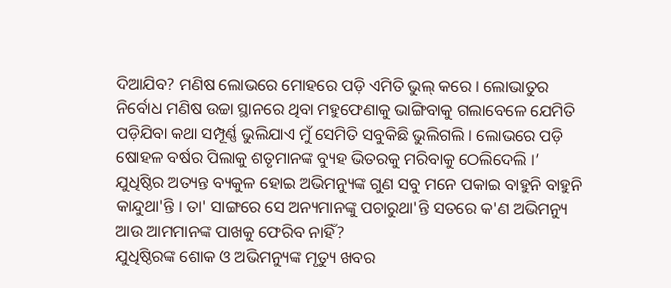ଦିଆଯିବ? ମଣିଷ ଲୋଭରେ ମୋହରେ ପଡ଼ି ଏମିତି ଭୁଲ୍ କରେ । ଲୋଭାତୁର ନିର୍ବୋଧ ମଣିଷ ଉଚ୍ଚା ସ୍ଥାନରେ ଥିବା ମହୁଫେଣାକୁ ଭାଙ୍ଗିବାକୁ ଗଲାବେଳେ ଯେମିତି ପଡ଼ିଯିବା କଥା ସମ୍ପୂର୍ଣ୍ଣ ଭୁଲିଯାଏ ମୁଁ ସେମିତି ସବୁକିଛି ଭୁଲିଗଲି । ଲୋଭରେ ପଡ଼ି ଷୋହଳ ବର୍ଷର ପିଲାକୁ ଶତୃମାନଙ୍କ ବ୍ୟୁହ ଭିତରକୁ ମରିବାକୁ ଠେଲିଦେଲି ।’
ଯୁଧିଷ୍ଠିର ଅତ୍ୟନ୍ତ ବ୍ୟକୁଳ ହୋଇ ଅଭିମନ୍ୟୁଙ୍କ ଗୁଣ ସବୁ ମନେ ପକାଇ ବାହୁନି ବାହୁନି କାନ୍ଦୁଥା'ନ୍ତି । ତା' ସାଙ୍ଗରେ ସେ ଅନ୍ୟମାନଙ୍କୁ ପଚାରୁଥା'ନ୍ତି ସତରେ କ'ଣ ଅଭିମନ୍ୟୁ ଆଉ ଆମମାନଙ୍କ ପାଖକୁ ଫେରିବ ନାହିଁ?
ଯୁଧିଷ୍ଠିରଙ୍କ ଶୋକ ଓ ଅଭିମନ୍ୟୁଙ୍କ ମୃତ୍ୟୁ ଖବର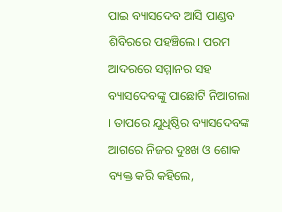ପାଇ ବ୍ୟାସଦେବ ଆସି ପାଣ୍ଡବ ଶିବିରରେ ପହଞ୍ଚିଲେ। ପରମ ଆଦରରେ ସମ୍ମାନର ସହ ବ୍ୟାସଦେବଙ୍କୁ ପାଛୋଟି ନିଆଗଲା । ତାପରେ ଯୁଧିଷ୍ଠିର ବ୍ୟାସଦେବଙ୍କ ଆଗରେ ନିଜର ଦୁଃଖ ଓ ଶୋକ ବ୍ୟକ୍ତ କରି କହିଲେ,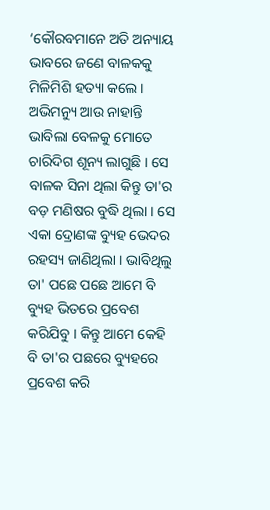‘କୌରବମାନେ ଅତି ଅନ୍ୟାୟ ଭାବରେ ଜଣେ ବାଳକକୁ ମିଳିମିଶି ହତ୍ୟା କଲେ । ଅଭିମନ୍ୟୁ ଆଉ ନାହାନ୍ତି ଭାବିଲା ବେଳକୁ ମୋତେ ଚାରିଦିଗ ଶୂନ୍ୟ ଲାଗୁଛି । ସେ ବାଳକ ସିନା ଥିଲା କିନ୍ତୁ ତା'ର ବଡ଼ ମଣିଷର ବୁଦ୍ଧି ଥିଲା । ସେ ଏକା ଦ୍ରୋଣଙ୍କ ବ୍ୟୁହ ଭେଦର ରହସ୍ୟ ଜାଣିଥିଲା । ଭାବିଥିଲୁ ତା' ପଛେ ପଛେ ଆମେ ବି ବ୍ୟୁହ ଭିତରେ ପ୍ରବେଶ କରିଯିବୁ । କିନ୍ତୁ ଆମେ କେହି ବି ତା'ର ପଛରେ ବ୍ୟୁହରେ ପ୍ରବେଶ କରି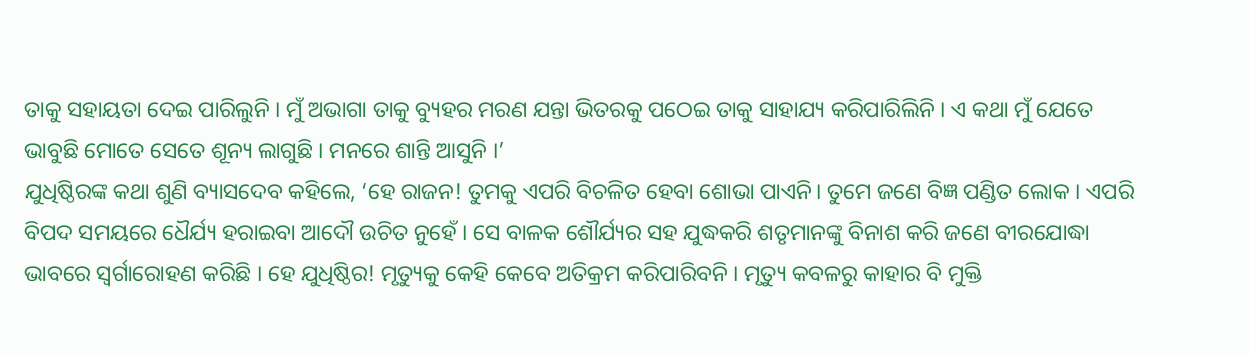ତାକୁ ସହାୟତା ଦେଇ ପାରିଲୁନି । ମୁଁ ଅଭାଗା ତାକୁ ବ୍ୟୁହର ମରଣ ଯନ୍ତା ଭିତରକୁ ପଠେଇ ତାକୁ ସାହାଯ୍ୟ କରିପାରିଲିନି । ଏ କଥା ମୁଁ ଯେତେ ଭାବୁଛି ମୋତେ ସେତେ ଶୂନ୍ୟ ଲାଗୁଛି । ମନରେ ଶାନ୍ତି ଆସୁନି ।’
ଯୁଧିଷ୍ଠିରଙ୍କ କଥା ଶୁଣି ବ୍ୟାସଦେବ କହିଲେ, ‘ହେ ରାଜନ! ତୁମକୁ ଏପରି ବିଚଳିତ ହେବା ଶୋଭା ପାଏନି। ତୁମେ ଜଣେ ବିଜ୍ଞ ପଣ୍ଡିତ ଲୋକ । ଏପରି ବିପଦ ସମୟରେ ଧୈର୍ଯ୍ୟ ହରାଇବା ଆଦୌ ଉଚିତ ନୁହେଁ । ସେ ବାଳକ ଶୌର୍ଯ୍ୟର ସହ ଯୁଦ୍ଧକରି ଶତୃମାନଙ୍କୁ ବିନାଶ କରି ଜଣେ ବୀରଯୋଦ୍ଧା ଭାବରେ ସ୍ୱର୍ଗାରୋହଣ କରିଛି । ହେ ଯୁଧିଷ୍ଠିର! ମୃତ୍ୟୁକୁ କେହି କେବେ ଅତିକ୍ରମ କରିପାରିବନି । ମୃତ୍ୟୁ କବଳରୁ କାହାର ବି ମୁକ୍ତି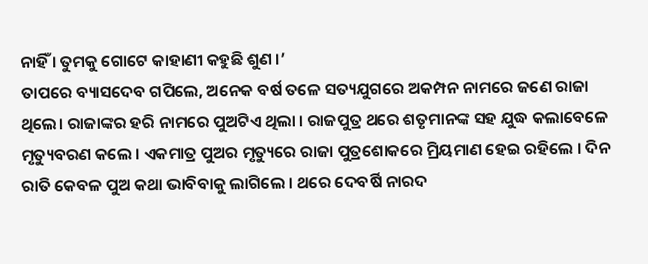ନାହିଁ । ତୁମକୁ ଗୋଟେ କାହାଣୀ କହୁଛି ଶୁଣ ।’
ତାପରେ ବ୍ୟାସଦେବ ଗପିଲେ, ଅନେକ ବର୍ଷ ତଳେ ସତ୍ୟଯୁଗରେ ଅକମ୍ପନ ନାମରେ ଜଣେ ରାଜା ଥିଲେ। ରାଜାଙ୍କର ହରି ନାମରେ ପୁଅଟିଏ ଥିଲା । ରାଜପୁତ୍ର ଥରେ ଶତୃମାନଙ୍କ ସହ ଯୁଦ୍ଧ କଲାବେଳେ ମୃତ୍ୟୁବରଣ କଲେ । ଏକମାତ୍ର ପୁଅର ମୃତ୍ୟୁରେ ରାଜା ପୁତ୍ରଶୋକରେ ମ୍ରିୟମାଣ ହେଇ ରହିଲେ । ଦିନ ରାତି କେବଳ ପୁଅ କଥା ଭାବିବାକୁ ଲାଗିଲେ । ଥରେ ଦେବର୍ଷି ନାରଦ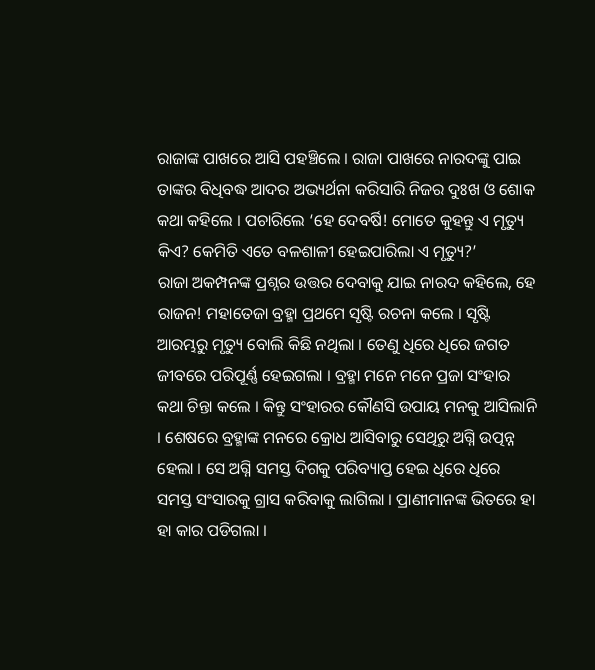ରାଜାଙ୍କ ପାଖରେ ଆସି ପହଞ୍ଚିଲେ । ରାଜା ପାଖରେ ନାରଦଙ୍କୁ ପାଇ ତାଙ୍କର ବିଧିବଦ୍ଧ ଆଦର ଅଭ୍ୟର୍ଥନା କରିସାରି ନିଜର ଦୁଃଖ ଓ ଶୋକ କଥା କହିଲେ । ପଚାରିଲେ ‘ହେ ଦେବର୍ଷି! ମୋତେ କୁହନ୍ତୁ ଏ ମୃତ୍ୟୁ କିଏ? କେମିତି ଏତେ ବଳଶାଳୀ ହେଇପାରିଲା ଏ ମୃତ୍ୟୁ?’
ରାଜା ଅକମ୍ପନଙ୍କ ପ୍ରଶ୍ନର ଉତ୍ତର ଦେବାକୁ ଯାଇ ନାରଦ କହିଲେ, ହେ ରାଜନ! ମହାତେଜା ବ୍ରହ୍ମା ପ୍ରଥମେ ସୃଷ୍ଟି ରଚନା କଲେ । ସୃଷ୍ଟି ଆରମ୍ଭରୁ ମୃତ୍ୟୁ ବୋଲି କିଛି ନଥିଲା । ତେଣୁ ଧିରେ ଧିରେ ଜଗତ ଜୀବରେ ପରିପୂର୍ଣ୍ଣ ହେଇଗଲା । ବ୍ରହ୍ମା ମନେ ମନେ ପ୍ରଜା ସଂହାର କଥା ଚିନ୍ତା କଲେ । କିନ୍ତୁ ସଂହାରର କୌଣସି ଉପାୟ ମନକୁ ଆସିଲାନି । ଶେଷରେ ବ୍ରହ୍ମାଙ୍କ ମନରେ କ୍ରୋଧ ଆସିବାରୁ ସେଥିରୁ ଅଗ୍ନି ଉତ୍ପନ୍ନ ହେଲା । ସେ ଅଗ୍ନି ସମସ୍ତ ଦିଗକୁ ପରିବ୍ୟାପ୍ତ ହେଇ ଧିରେ ଧିରେ ସମସ୍ତ ସଂସାରକୁ ଗ୍ରାସ କରିବାକୁ ଲାଗିଲା । ପ୍ରାଣୀମାନଙ୍କ ଭିତରେ ହା ହା କାର ପଡିଗଲା ।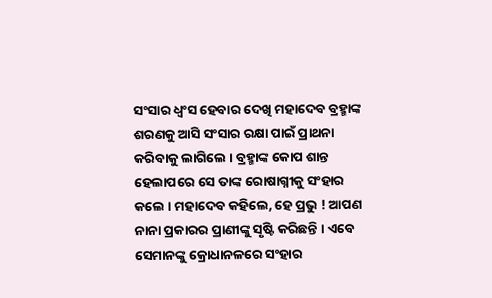ସଂସାର ଧ୍ୱଂସ ହେବାର ଦେଖି ମହାଦେବ ବ୍ରହ୍ମାଙ୍କ ଶରଣକୁ ଆସି ସଂସାର ରକ୍ଷା ପାଇଁ ପ୍ରାଥନା କରିବାକୁ ଲାଗିଲେ । ବ୍ରହ୍ମାଙ୍କ କୋପ ଶାନ୍ତ ହେଲାପରେ ସେ ତାଙ୍କ ରୋଷାଗ୍ନୀକୁ ସଂହାର କଲେ । ମହାଦେବ କହିଲେ, ହେ ପ୍ରଭୁ ! ଆପଣ ନାନା ପ୍ରକାରର ପ୍ରାଣୀଙ୍କୁ ସୃଷ୍ଟି କରିଛନ୍ତି । ଏବେ ସେମାନଙ୍କୁ କ୍ରୋଧାନଳରେ ସଂହାର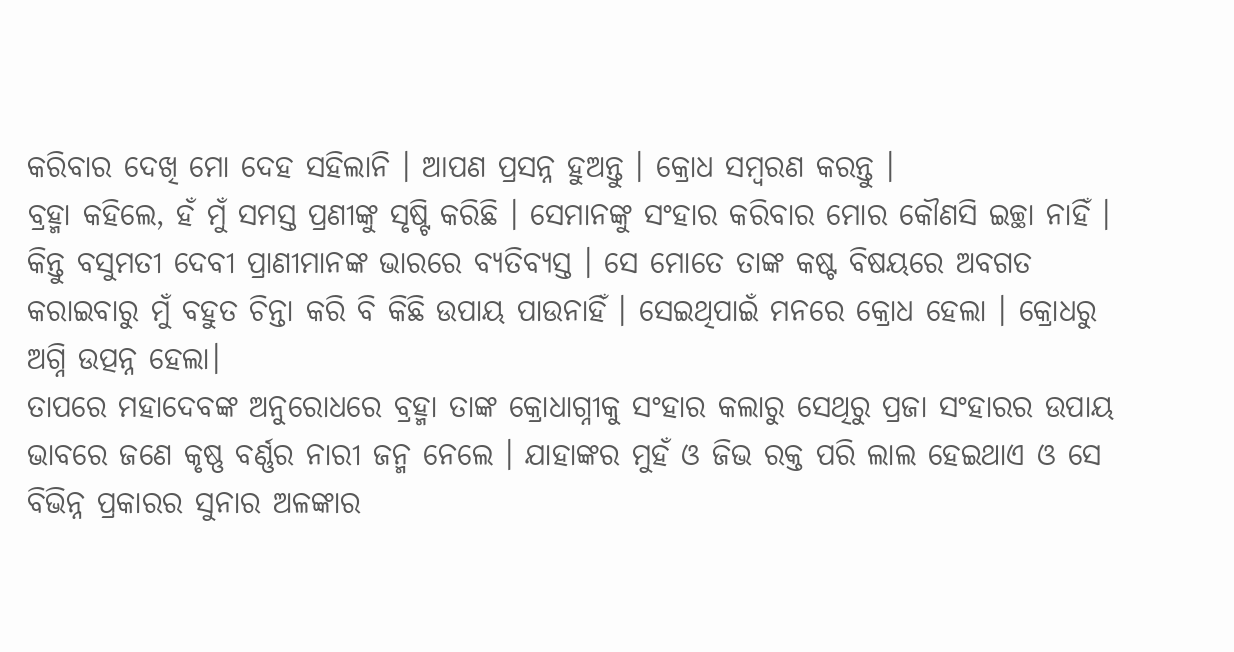କରିବାର ଦେଖି ମୋ ଦେହ ସହିଲାନି । ଆପଣ ପ୍ରସନ୍ନ ହୁଅନ୍ତୁ । କ୍ରୋଧ ସମ୍ବରଣ କରନ୍ତୁ ।
ବ୍ରହ୍ମା କହିଲେ, ହଁ ମୁଁ ସମସ୍ତ ପ୍ରଣୀଙ୍କୁ ସୃଷ୍ଟି କରିଛି । ସେମାନଙ୍କୁ ସଂହାର କରିବାର ମୋର କୌଣସି ଇଚ୍ଛା ନାହିଁ । କିନ୍ତୁ ବସୁମତୀ ଦେବୀ ପ୍ରାଣୀମାନଙ୍କ ଭାରରେ ବ୍ୟତିବ୍ୟସ୍ତ । ସେ ମୋତେ ତାଙ୍କ କଷ୍ଟ ବିଷୟରେ ଅବଗତ କରାଇବାରୁ ମୁଁ ବହୁତ ଚିନ୍ତା କରି ବି କିଛି ଉପାୟ ପାଉନାହିଁ । ସେଇଥିପାଇଁ ମନରେ କ୍ରୋଧ ହେଲା । କ୍ରୋଧରୁ ଅଗ୍ନି ଉତ୍ପନ୍ନ ହେଲା।
ତାପରେ ମହାଦେବଙ୍କ ଅନୁରୋଧରେ ବ୍ରହ୍ମା ତାଙ୍କ କ୍ରୋଧାଗ୍ନୀକୁ ସଂହାର କଲାରୁ ସେଥିରୁ ପ୍ରଜା ସଂହାରର ଉପାୟ ଭାବରେ ଜଣେ କୃଷ୍ଣ ବର୍ଣ୍ଣର ନାରୀ ଜନ୍ମ ନେଲେ । ଯାହାଙ୍କର ମୁହଁ ଓ ଜିଭ ରକ୍ତ ପରି ଲାଲ ହେଇଥାଏ ଓ ସେ ବିଭିନ୍ନ ପ୍ରକାରର ସୁନାର ଅଳଙ୍କାର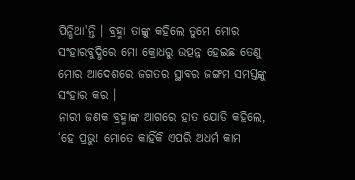ପିନ୍ଧିଥା'ନ୍ତି । ବ୍ରହ୍ମା ତାଙ୍କୁ କହିଲେ ତୁମେ ମୋର ସଂହାରବୁଦ୍ଧିରେ ମୋ କ୍ରୋଧରୁ ଉତ୍ପନ୍ନ ହେଇଛ ତେଣୁ ମୋର ଆଦେଶରେ ଜଗତର ସ୍ଥାବର ଜଙ୍ଗମ ସମସ୍ତଙ୍କୁ ସଂହାର କର ।
ନାରୀ ଜଣକ ବ୍ରହ୍ମାଙ୍କ ଆଗରେ ହାତ ଯୋଡି କହିଲେ, ‘ହେ ପ୍ରଭୁ! ମୋତେ କାହିଁକି ଏପରି ଅଧର୍ମ କାମ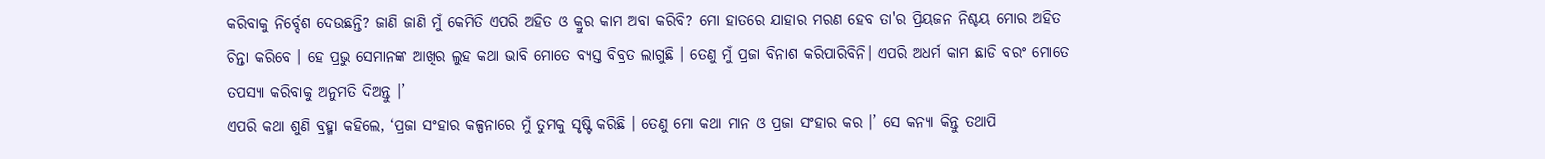କରିବାକୁ ନିର୍ବ୍ଦେଶ ଦେଉଛନ୍ତି? ଜାଣି ଜାଣି ମୁଁ କେମିତି ଏପରି ଅହିତ ଓ କ୍ରୁର କାମ ଅବା କରିବି? ମୋ ହାତରେ ଯାହାର ମରଣ ହେବ ତା'ର ପ୍ରିୟଜନ ନିଶ୍ଚୟ ମୋର ଅହିତ ଚିନ୍ତା କରିବେ । ହେ ପ୍ରଭୁ ସେମାନଙ୍କ ଆଖିର ଲୁହ କଥା ଭାବି ମୋତେ ବ୍ୟସ୍ତ ବିବ୍ରତ ଲାଗୁଛି । ତେଣୁ ମୁଁ ପ୍ରଜା ବିନାଶ କରିପାରିବିନି। ଏପରି ଅଧର୍ମ କାମ ଛାଡି ବରଂ ମୋତେ ତପସ୍ୟା କରିବାକୁ ଅନୁମତି ଦିଅନ୍ତୁ ।’
ଏପରି କଥା ଶୁଣି ବ୍ରହ୍ମା କହିଲେ, ‘ପ୍ରଜା ସଂହାର କଳ୍ପନାରେ ମୁଁ ତୁମକୁ ସୃଷ୍ଟି କରିଛି । ତେଣୁ ମୋ କଥା ମାନ ଓ ପ୍ରଜା ସଂହାର କର ।’ ସେ କନ୍ୟା କିନ୍ତୁ ତଥାପି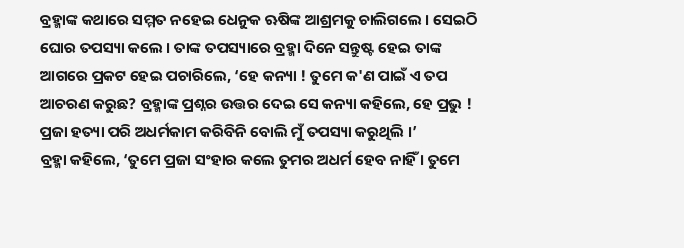ବ୍ରହ୍ମାଙ୍କ କଥାରେ ସମ୍ମତ ନହେଇ ଧେନୁକ ଋଷିଙ୍କ ଆଶ୍ରମକୁ ଚାଲିଗଲେ । ସେଇଠି ଘୋର ତପସ୍ୟା କଲେ । ତାଙ୍କ ତପସ୍ୟାରେ ବ୍ରହ୍ମା ଦିନେ ସନ୍ତୁଷ୍ଟ ହେଇ ତାଙ୍କ ଆଗରେ ପ୍ରକଟ ହେଇ ପଚାରିଲେ, ‘ହେ କନ୍ୟା ! ତୁମେ କ'ଣ ପାଇଁ ଏ ତପ ଆଚରଣ କରୁଛ? ବ୍ରହ୍ମାଙ୍କ ପ୍ରଶ୍ନର ଉତ୍ତର ଦେଇ ସେ କନ୍ୟା କହିଲେ, ହେ ପ୍ରଭୁ ! ପ୍ରଜା ହତ୍ୟା ପରି ଅଧର୍ମକାମ କରିବିନି ବୋଲି ମୁଁ ତପସ୍ୟା କରୁଥିଲି ।’
ବ୍ରହ୍ମା କହିଲେ, ‘ତୁମେ ପ୍ରଜା ସଂହାର କଲେ ତୁମର ଅଧର୍ମ ହେବ ନାହିଁ । ତୁମେ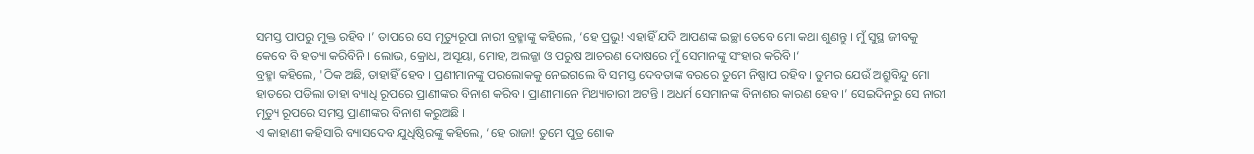ସମସ୍ତ ପାପରୁ ମୁକ୍ତ ରହିବ ।’ ତାପରେ ସେ ମୃତ୍ୟୁରୂପା ନାରୀ ବ୍ରହ୍ମାଙ୍କୁ କହିଲେ, ‘ହେ ପ୍ରଭୁ! ଏହାହିଁ ଯଦି ଆପଣଙ୍କ ଇଚ୍ଛା ତେବେ ମୋ କଥା ଶୁଣନ୍ତୁ । ମୁଁ ସୁସ୍ଥ ଜୀବକୁ କେବେ ବି ହତ୍ୟା କରିବିନି । ଲୋଭ, କ୍ରୋଧ, ଅସୂୟା, ମୋହ, ଅଲଜ୍ଜା ଓ ପରୁଷ ଆଚରଣ ଦୋଷରେ ମୁଁ ସେମାନଙ୍କୁ ସଂହାର କରିବି ।‘
ବ୍ରହ୍ମା କହିଲେ, 'ଠିକ ଅଛି, ତାହାହିଁ ହେବ । ପ୍ରଣୀମାନଙ୍କୁ ପରଲୋକକୁ ନେଇଗଲେ ବି ସମସ୍ତ ଦେବତାଙ୍କ ବରରେ ତୁମେ ନିଷ୍ପାପ ରହିବ । ତୁମର ଯେଉଁ ଅଶ୍ରୁବିନ୍ଦୁ ମୋ ହାତରେ ପଡିଲା ତାହା ବ୍ୟାଧି ରୂପରେ ପ୍ରାଣୀଙ୍କର ବିନାଶ କରିବ । ପ୍ରାଣୀମାନେ ମିଥ୍ୟାଚାରୀ ଅଟନ୍ତି । ଅଧର୍ମ ସେମାନଙ୍କ ବିନାଶର କାରଣ ହେବ ।’ ସେଇଦିନରୁ ସେ ନାରୀ ମୃତ୍ୟୁ ରୂପରେ ସମସ୍ତ ପ୍ରାଣୀଙ୍କର ବିନାଶ କରୁଅଛି ।
ଏ କାହାଣୀ କହିସାରି ବ୍ୟାସଦେବ ଯୁଧିଷ୍ଠିରଙ୍କୁ କହିଲେ, ‘ହେ ରାଜା! ତୁମେ ପୁତ୍ର ଶୋକ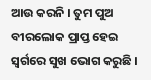ଆଉ କରନି । ତୁମ ପୁଅ ବୀରଲୋକ ପ୍ରାପ୍ତ ହେଇ ସ୍ୱର୍ଗରେ ସୁଖ ଭୋଗ କରୁଛି ।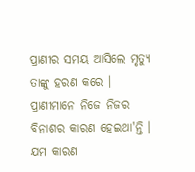ପ୍ରାଣୀର ସମୟ ଆସିଲେ ମୃତ୍ୟୁ ତାଙ୍କୁ ହରଣ କରେ । ପ୍ରାଣୀମାନେ ନିଜେ ନିଜର ବିନାଶର କାରଣ ହେଇଥା'ନ୍ତି । ଯମ କାରଣ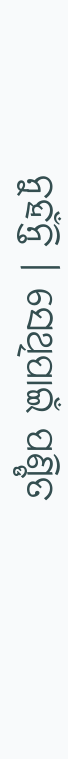ନୁହଁନ୍ତି । ସେଥିପାଇଁ ପଣ୍ଡିତ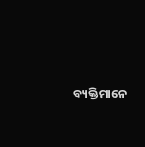ବ୍ୟକ୍ତିମାନେ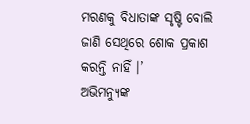ମରଣକୁ ବିଧାତାଙ୍କ ସୃଷ୍ଟି ବୋଲି ଜାଣି ସେଥିରେ ଶୋକ ପ୍ରକାଶ କରନ୍ତି ନାହିଁ ।’
ଅଭିମନ୍ୟୁଙ୍କ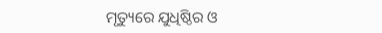ମୃତ୍ୟୁରେ ଯୁଧିଷ୍ଠିର ଓ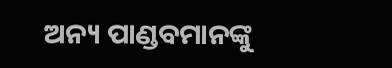ଅନ୍ୟ ପାଣ୍ଡବମାନଙ୍କୁ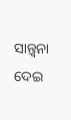ସାନ୍ତ୍ୱନା ଦେଇ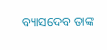ବ୍ୟାସଦେବ ତାଙ୍କ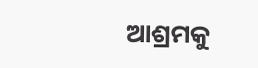ଆଶ୍ରମକୁ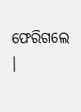ଫେରିଗଲେ ।